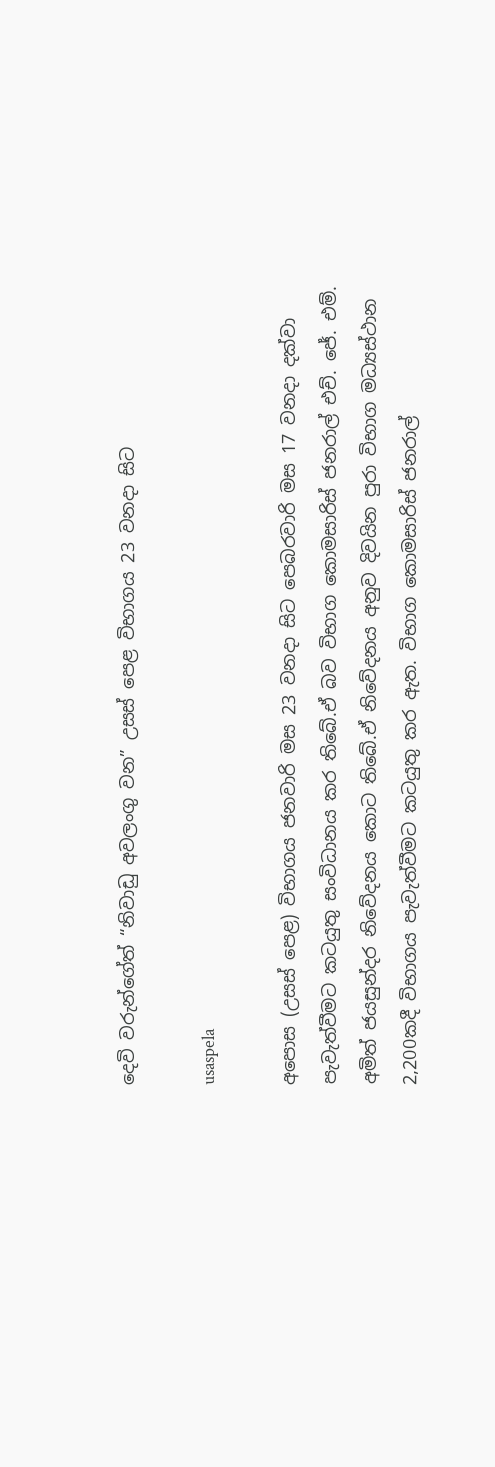දෙවි වරුන්ගේත් “නිවාඩු අවලංගු වන” උසස් පෙළ විභාගය 23 වනදා සිට

usaspela

අපොස (උසස් පෙළ) විභාගය ජනවාරි මස 23 වනදා සිට පෙබරවාරි මස 17 වනදා දක්වා පැවැත්වීමට කටයුතු සංවිධානය කර තිබේ.ඒ බව විභාග කොමසාරිස් ජනරාල් එච්. ජේ. එම්. අමිත් ජයසුන්දර නිවේදනය කොට තිබේ.ඒ නිවේදනය අනුව දිවයින පුරා විභාග මධ්‍යස්ථාන 2,200කදී විභාගය පැවැත්වීමට කටයුතු කර ඇත. විභාග කොමසාරිස් ජනරාල්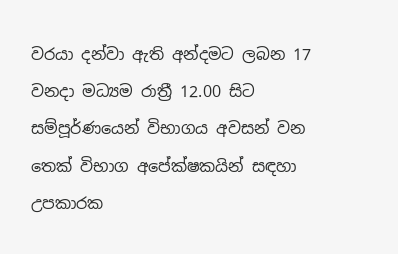වරයා දන්වා ඇති අන්දමට ලබන 17 වනදා මධ්‍යම රාත්‍රී 12.00 සිට සම්පූර්ණයෙන් විභාගය අවසන් වන තෙක් විභාග අපේක්ෂකයින් සඳහා උපකාරක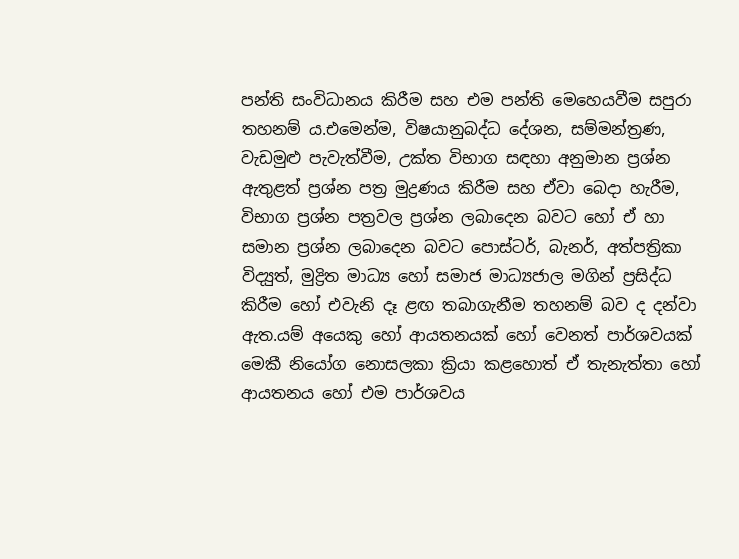පන්ති සංවිධානය කිරීම සහ එම පන්ති මෙහෙයවීම සපුරා තහනම් ය.එමෙන්ම, විෂයානුබද්ධ දේශන, සම්මන්ත්‍රණ, වැඩමුළු පැවැත්වීම, උක්ත විභාග සඳහා අනුමාන ප්‍රශ්න ඇතුළත් ප්‍රශ්න පත්‍ර මුද්‍රණය කිරීම සහ ඒවා බෙදා හැරීම, විභාග ප්‍රශ්න පත්‍රවල ප්‍රශ්න ලබාදෙන බවට හෝ ඒ හා සමාන ප්‍රශ්න ලබාදෙන බවට පොස්ටර්, බැනර්, අත්පත්‍රිකා විද්‍යුත්, මුද්‍රිත මාධ්‍ය හෝ සමාජ මාධ්‍යජාල මගින් ප්‍රසිද්ධ කිරීම හෝ එවැනි දෑ ළඟ තබාගැනීම තහනම් බව ද දන්වා ඇත.යම් අයෙකු හෝ ආයතනයක් හෝ වෙනත් පාර්ශවයක් මෙකී නියෝග නොසලකා ක්‍රියා කළහොත් ඒ තැනැත්තා හෝ ආයතනය හෝ එම පාර්ශවය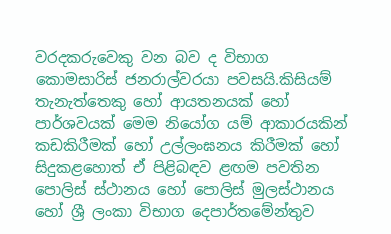වරදකරුවෙකු වන බව ද විභාග කොමසාරිස් ජනරාල්වරයා පවසයි.කිසියම් තැනැත්තෙකු හෝ ආයතනයක් හෝ පාර්ශවයක් මෙම නියෝග යම් ආකාරයකින් කඩකිරීමක් හෝ උල්ලංඝනය කිරීමක් හෝ සිදුකළහොත් ඒ පිළිබඳව ළඟම පවතින පොලිස් ස්ථානය හෝ පොලිස් මුලස්ථානය හෝ ශ්‍රී ලංකා විභාග දෙපාර්තමේන්තුව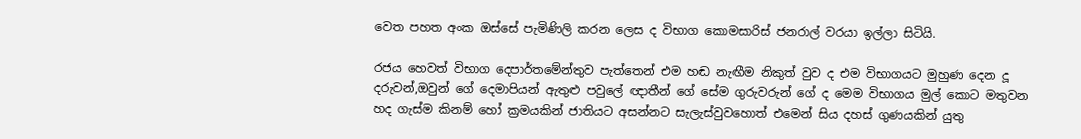වෙත පහත අංක ඔස්සේ පැමිණිලි කරන ලෙස ද විභාග කොමසාරිස් ජනරාල් වරයා ඉල්ලා සිටියි.

රජය හෙවත් විභාග දෙපාර්තමේන්තුව පැත්තෙන් එම හඬ නැඟීම නිකුත් වුව ද එම විභාගයට මුහුණ දෙන දූ දරුවන්,ඔවුන් ගේ දෙමාපියන් ඇතුළු පවුලේ ඥාතීන් ගේ සේම ගුරුවරුන් ගේ ද මෙම විභාගය මුල් කොට මතුවන හද ගැස්ම කිනම් හෝ ක්‍රමයකින් ජාතියට අසන්නට සැලැස්වුවහොත් එමෙන් සිය දහස් ගුණයකින් යුතු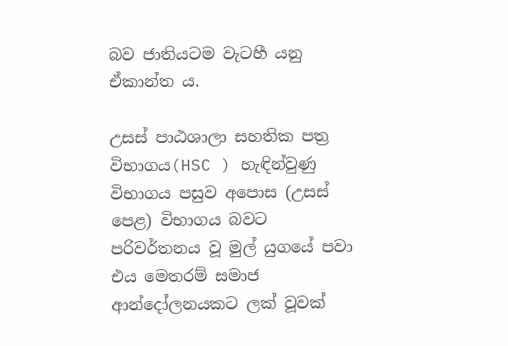බව ජාතියටම වැටහී යනු ඒකාන්ත ය.

උසස් පාඨශාලා සහතික පත්‍ර විභාගය(HSC ) හැඳින්වුණු විභාගය පසුව අපොස (උසස් පෙළ) විභාගය බවට පරිවර්තනය වූ මුල් යුගයේ පවා එය මෙතරම් සමාජ ආන්දෝලනයකට ලක් වූවක්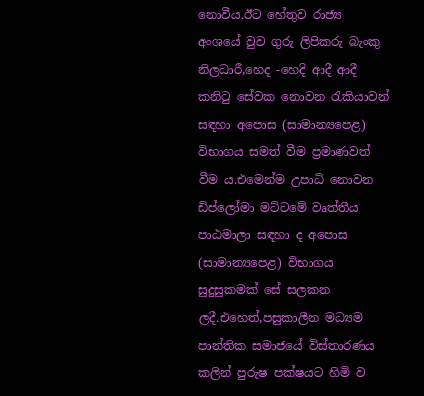නොවීය.ඊට හේතුව රාජ්‍ය අංශයේ වුව ගුරු ලිපිකරු බැංකු නිලධාරී,හෙද -හෙදි ආදී ආදී කනිටු සේවක නොවන රැකියාවන් සඳහා අපොස (සාමාන්‍යපෙළ) විභාගය සමත් වීම ප්‍රමාණවත් වීම ය.එමෙන්ම උපාධි නොවන ඩිප්ලෝමා මට්ටමේ වෘත්තීය පාඨමාලා සඳහා ද අපොස (සාමාන්‍යපෙළ) විභාගය සුදුසුකමක් සේ සලකන ලදී.එහෙත්,පසුකාලීන මධ්‍යම පාන්තික සමාජයේ විස්තාරණය කලින් පුරුෂ පක්ෂයට හිමි ව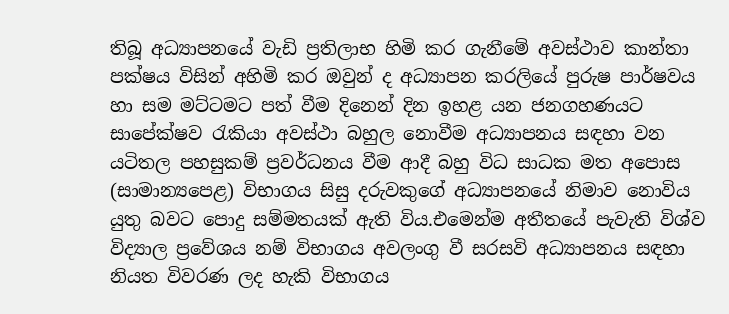තිබූ අධ්‍යාපනයේ වැඩි ප්‍රතිලාභ හිමි කර ගැනීමේ අවස්ථාව කාන්තා පක්ෂය විසින් අහිමි කර ඔවුන් ද අධ්‍යාපන කරලියේ පුරුෂ පාර්ෂවය හා සම මට්ටමට පත් වීම දිනෙන් දින ඉහළ යන ජනගහණයට සාපේක්ෂව රැකියා අවස්ථා බහුල නොවීම අධ්‍යාපනය සඳහා වන යටිතල පහසුකම් ප්‍රවර්ධනය වීම ආදී බහු විධ සාධක මත අපොස (සාමාන්‍යපෙළ) විභාගය සිසු දරුවකුගේ අධ්‍යාපනයේ නිමාව නොවිය යුතු බවට පොදු සම්මතයක් ඇති විය.එමෙන්ම අතීතයේ පැවැති විශ්ව විද්‍යාල ප්‍රවේශය නම් විභාගය අවලංගු වී සරසවි අධ්‍යාපනය සඳහා නියත විවරණ ලද හැකි විභාගය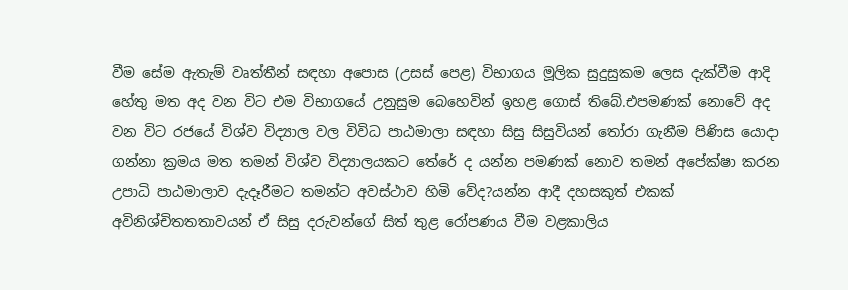වීම සේම ඇතැම් වෘත්තීන් සඳහා අපොස (උසස් පෙළ) විභාගය මූලික සුදුසුකම ලෙස දැක්වීම ආදි හේතු මත අද වන විට එම විභාගයේ උනුසුම බෙහෙවින් ඉහළ ගොස් තිබේ.එපමණක් නොවේ අද වන විට රජයේ විශ්ව විද්‍යාල වල විවිධ පාඨමාලා සඳහා සිසු සිසුවියන් තෝරා ගැනීම පිණිස යොදා ගන්නා ක්‍රමය මත තමන් විශ්ව විද්‍යාලයකට තේරේ ද යන්න පමණක් නොව තමන් අපේක්ෂා කරන උපාධි පාඨමාලාව දැදෑරීමට තමන්ට අවස්ථාව හිමි වේද?යන්න ආදී දහසකුත් එකක් අවිනිශ්චිතතතාවයන් ඒ සිසු දරුවන්ගේ සිත් තුළ රෝපණය වීම වළකාලිය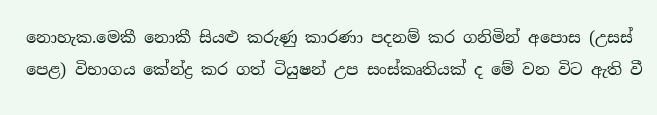නොහැක.මෙකී නොකී සියළු කරුණු කාරණා පදනම් කර ගනිමින් අපොස (උසස් පෙළ) විභාගය කේන්ද්‍ර කර ගත් ටියුෂන් උප සංස්කෘතියක් ද මේ වන විට ඇති වී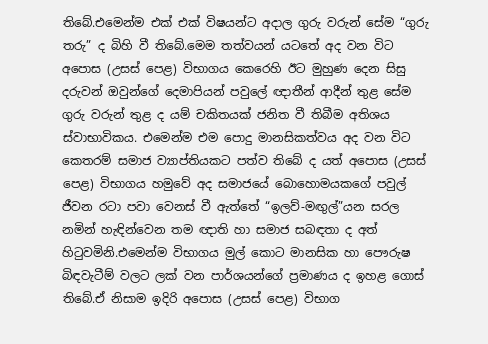තිබේ.එමෙන්ම එක් එක් විෂයන්ට අදාල ගුරු වරුන් සේම “ගුරු තරු” ද බිහි වී තිබේ.මෙම තත්වයන් යටතේ අද වන විට අපොස (උසස් පෙළ) විභාගය කෙරෙහි ඊට මුහුණ දෙන සිසු දරුවන් ඔවුන්ගේ දෙමාපියන් පවුලේ ඥාතීන් ආදීන් තුළ සේම ගුරු වරුන් තුළ ද යම් චකිතයක් ජනිත වී තිබීම අතිශය ස්වාභාවිකය. එමෙන්ම එම පොදු මානසිකත්වය අද වන විට කෙතරම් සමාජ ව්‍යාප්තියකට පත්ව තිබේ ද යත් අපොස (උසස් පෙළ) විභාගය හමුවේ අද සමාජයේ බොහොමයකගේ පවුල් ජීවන රටා පවා වෙනස් වී ඇත්තේ “ඉලව්-මඟුල්”යන සරල නමින් හැඳින්වෙන තම ඥාති හා සමාජ සබඳතා ද අත් හිටුවමිනි.එමෙන්ම විභාගය මුල් කොට මානසික හා පෞරුෂ බිඳවැටීම් වලට ලක් වන පාර්ශයන්ගේ ප්‍රමාණය ද ඉහළ ගොස් තිබේ.ඒ නිසාම ඉදිරි අපොස (උසස් පෙළ) විභාග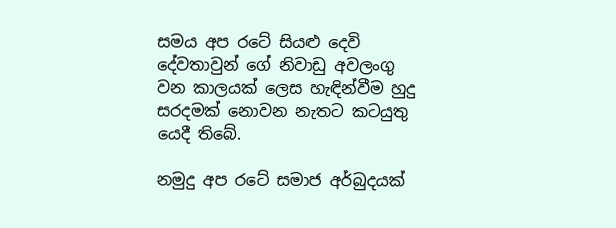සමය අප රටේ සියළු දෙවි දේවතාවුන් ගේ නිවාඩු අවලංගු වන කාලයක් ලෙස හැඳින්වීම හුදු සරදමක් නොවන නැතට කටයුතු යෙදී තිබේ.

නමුදු අප රටේ සමාජ අර්බුදයක්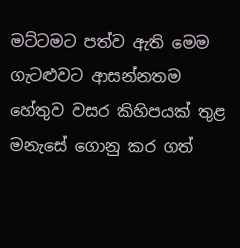මට්ටමට පත්ව ඇති මෙම ගැටළුවට ආසන්නතම හේතුව වසර කිහිපයක් තුළ මනැසේ ගොනු කර ගත්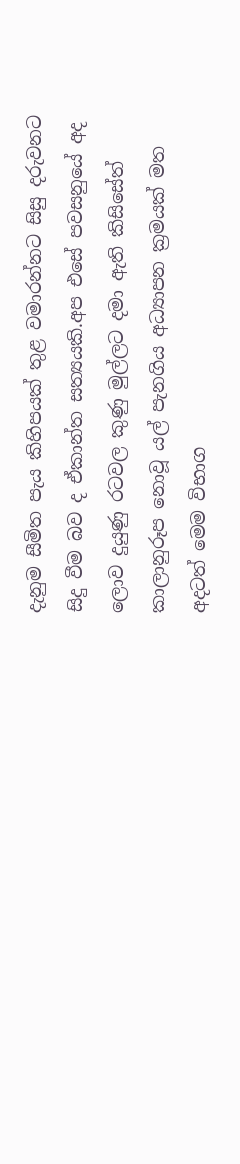දැනුම සීමිත පැය කිහිපයක් තුළ වමාරන්නට සිසු දරුවනට සිදු වීම බව ද ඒකාන්ත සත්‍යයකි.අප එසේ පවසනුයේ අද ලොව දුයුණු රටවල කුණු මුල්ලට දමා ඇති කිසිසේත් කාලානුරූප නොවූ යල් පැනගිය අධ්‍යාපන ක්‍රමයක් මත අදටත් මෙම විභාග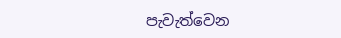පැවැත්වෙන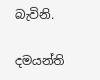බැවිනි.

දමයන්ති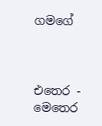ගමගේ



එතෙර - මෙතෙර